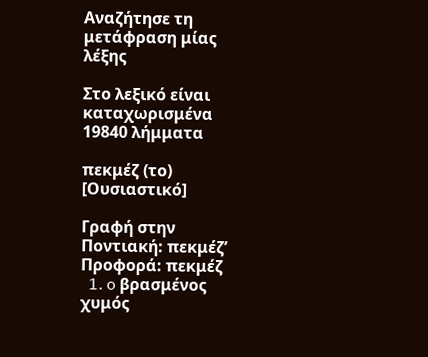Αναζήτησε τη μετάφραση μίας λέξης

Στο λεξικό είναι καταχωρισμένα 19840 λήμματα

πεκμέζ (το) [Ουσιαστικό]

Γραφή στην Ποντιακή: πεκμέζ’ Προφορά: πεκμέζ
  1. o βρασμένος χυμός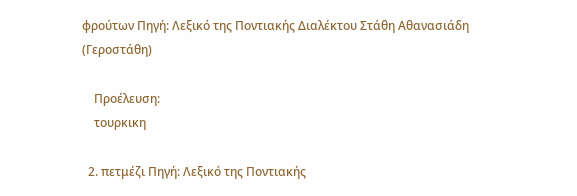φρούτων Πηγή: Λεξικό της Ποντιακής Διαλέκτου Στάθη Αθανασιάδη (Γεροστάθη)

    Προέλευση:
    τουρκικη

  2. πετμέζι Πηγή: Λεξικό της Ποντιακής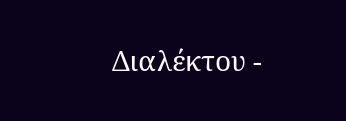Διαλέκτου -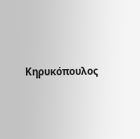Κηρυκόπουλος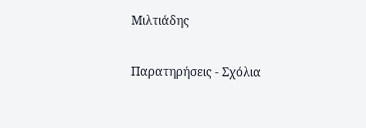Μιλτιάδης

Παρατηρήσεις - Σχόλια